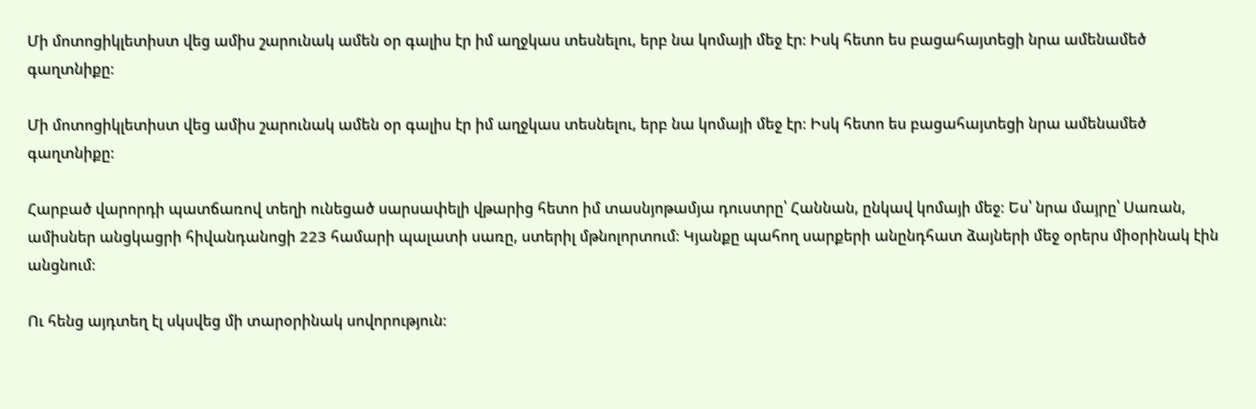Մի մոտոցիկլետիստ վեց ամիս շարունակ ամեն օր գալիս էր իմ աղջկաս տեսնելու, երբ նա կոմայի մեջ էր։ Իսկ հետո ես բացահայտեցի նրա ամենամեծ գաղտնիքը։

Մի մոտոցիկլետիստ վեց ամիս շարունակ ամեն օր գալիս էր իմ աղջկաս տեսնելու, երբ նա կոմայի մեջ էր։ Իսկ հետո ես բացահայտեցի նրա ամենամեծ գաղտնիքը։

Հարբած վարորդի պատճառով տեղի ունեցած սարսափելի վթարից հետո իմ տասնյոթամյա դուստրը՝ Հաննան, ընկավ կոմայի մեջ։ Ես՝ նրա մայրը՝ Սառան, ամիսներ անցկացրի հիվանդանոցի 223 համարի պալատի սառը, ստերիլ մթնոլորտում։ Կյանքը պահող սարքերի անընդհատ ձայների մեջ օրերս միօրինակ էին անցնում։

Ու հենց այդտեղ էլ սկսվեց մի տարօրինակ սովորություն։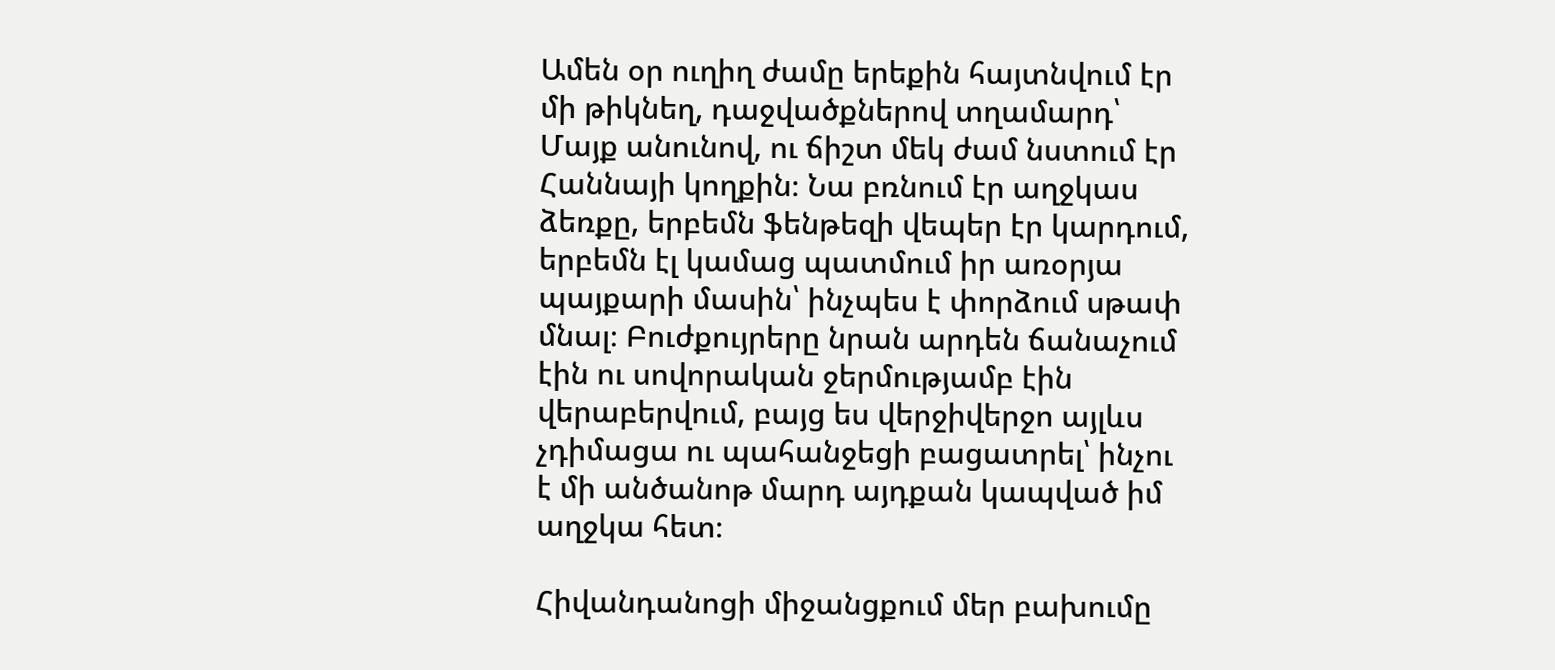Ամեն օր ուղիղ ժամը երեքին հայտնվում էր մի թիկնեղ, դաջվածքներով տղամարդ՝ Մայք անունով, ու ճիշտ մեկ ժամ նստում էր Հաննայի կողքին։ Նա բռնում էր աղջկաս ձեռքը, երբեմն ֆենթեզի վեպեր էր կարդում, երբեմն էլ կամաց պատմում իր առօրյա պայքարի մասին՝ ինչպես է փորձում սթափ մնալ։ Բուժքույրերը նրան արդեն ճանաչում էին ու սովորական ջերմությամբ էին վերաբերվում, բայց ես վերջիվերջո այլևս չդիմացա ու պահանջեցի բացատրել՝ ինչու է մի անծանոթ մարդ այդքան կապված իմ աղջկա հետ։

Հիվանդանոցի միջանցքում մեր բախումը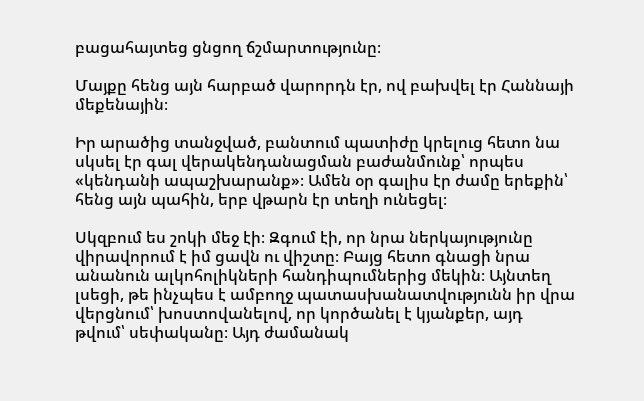բացահայտեց ցնցող ճշմարտությունը։

Մայքը հենց այն հարբած վարորդն էր, ով բախվել էր Հաննայի մեքենային։

Իր արածից տանջված, բանտում պատիժը կրելուց հետո նա սկսել էր գալ վերակենդանացման բաժանմունք՝ որպես «կենդանի ապաշխարանք»։ Ամեն օր գալիս էր ժամը երեքին՝ հենց այն պահին, երբ վթարն էր տեղի ունեցել։

Սկզբում ես շոկի մեջ էի։ Զգում էի, որ նրա ներկայությունը վիրավորում է իմ ցավն ու վիշտը։ Բայց հետո գնացի նրա անանուն ալկոհոլիկների հանդիպումներից մեկին։ Այնտեղ լսեցի, թե ինչպես է ամբողջ պատասխանատվությունն իր վրա վերցնում՝ խոստովանելով, որ կործանել է կյանքեր, այդ թվում՝ սեփականը։ Այդ ժամանակ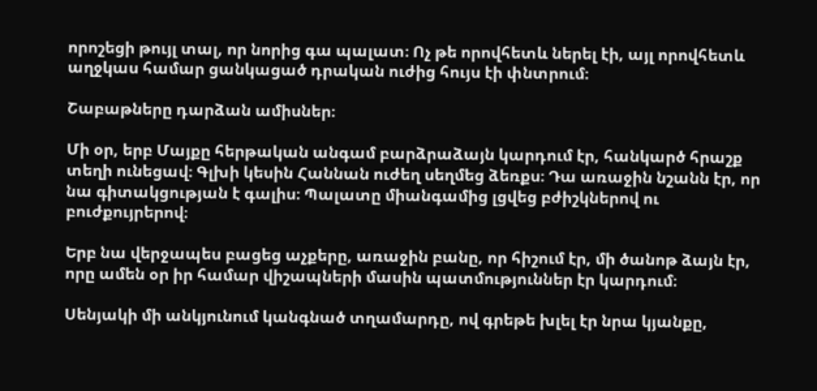որոշեցի թույլ տալ, որ նորից գա պալատ։ Ոչ թե որովհետև ներել էի, այլ որովհետև աղջկաս համար ցանկացած դրական ուժից հույս էի փնտրում։

Շաբաթները դարձան ամիսներ։

Մի օր, երբ Մայքը հերթական անգամ բարձրաձայն կարդում էր, հանկարծ հրաշք տեղի ունեցավ։ Գլխի կեսին Հաննան ուժեղ սեղմեց ձեռքս։ Դա առաջին նշանն էր, որ նա գիտակցության է գալիս։ Պալատը միանգամից լցվեց բժիշկներով ու բուժքույրերով։

Երբ նա վերջապես բացեց աչքերը, առաջին բանը, որ հիշում էր, մի ծանոթ ձայն էր, որը ամեն օր իր համար վիշապների մասին պատմություններ էր կարդում։

Սենյակի մի անկյունում կանգնած տղամարդը, ով գրեթե խլել էր նրա կյանքը,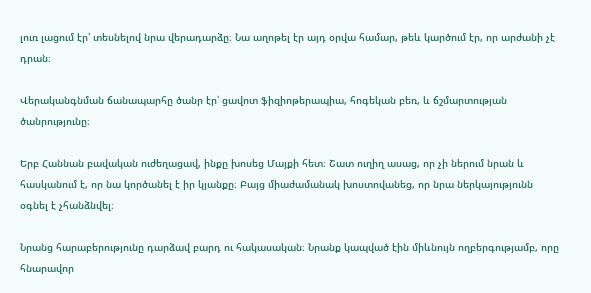լուռ լացում էր՝ տեսնելով նրա վերադարձը։ Նա աղոթել էր այդ օրվա համար, թեև կարծում էր, որ արժանի չէ դրան։

Վերականգնման ճանապարհը ծանր էր՝ ցավոտ ֆիզիոթերապիա, հոգեկան բեռ, և ճշմարտության ծանրությունը։

Երբ Հաննան բավական ուժեղացավ, ինքը խոսեց Մայքի հետ։ Շատ ուղիղ ասաց, որ չի ներում նրան և հասկանում է, որ նա կործանել է իր կյանքը։ Բայց միաժամանակ խոստովանեց, որ նրա ներկայությունն օգնել է չհանձնվել։

Նրանց հարաբերությունը դարձավ բարդ ու հակասական։ Նրանք կապված էին միևնույն ողբերգությամբ, որը հնարավոր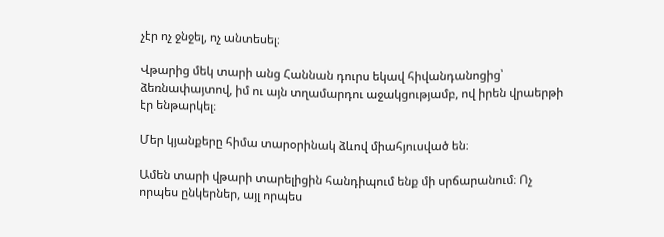չէր ոչ ջնջել, ոչ անտեսել։

Վթարից մեկ տարի անց Հաննան դուրս եկավ հիվանդանոցից՝ ձեռնափայտով, իմ ու այն տղամարդու աջակցությամբ, ով իրեն վրաերթի էր ենթարկել։

Մեր կյանքերը հիմա տարօրինակ ձևով միահյուսված են։

Ամեն տարի վթարի տարելիցին հանդիպում ենք մի սրճարանում։ Ոչ որպես ընկերներ, այլ որպես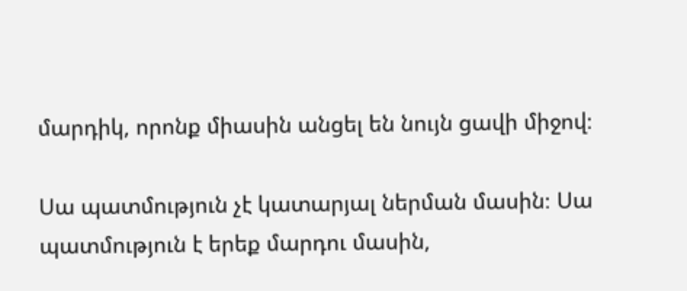մարդիկ, որոնք միասին անցել են նույն ցավի միջով։

Սա պատմություն չէ կատարյալ ներման մասին։ Սա պատմություն է երեք մարդու մասին,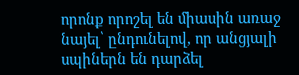որոնք որոշել են միասին առաջ նայել՝ ընդունելով, որ անցյալի սպիներն են դարձել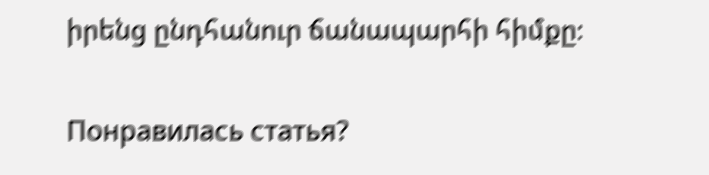իրենց ընդհանուր ճանապարհի հիմքը։

Понравилась статья?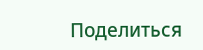Поделиться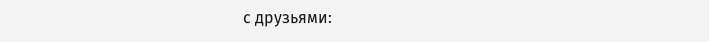с друзьями: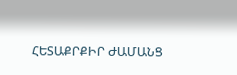ՀԵՏԱՔՐՔԻՐ ԺԱՄԱՆՑ